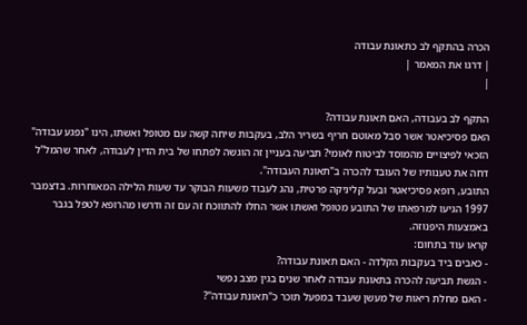הכרה בהתקף לב כתאונת עבודה
| דרגו את המאמר |
|

התקף לב בעבודה, האם תאונת עבודה?
האם פסיכיאטר אשר סבל מאוטם חריף בשריר הלב, בעקבות שיחה קשה עם מטופל ואשתו, הינו "נפגע עבודה" הזכאי לפיצויים מהמוסד לביטוח לאומי? תביעה בעניין זה הוגשה לפתחו של בית הדין לעבודה, לאחר שהמל"ל דחה את טענותיו של העובד להכרה ב"תאונת העבודה".
התובע, רופא פסיכיאטר ובעל קליניקה פרטית, נהג לעבוד משעות הבוקר עד שעות הלילה המאוחרות. בדצמבר 1997 הגיעו למרפאתו של התובע מטופל ואשתו אשר החלו להתווכח זה עם זה ודרשו מהרופא לטפל בגבר באמצעות היפנוזה.
קראו עוד בתחום:
- כאבים ביד בעקבות הקלדה - האם תאונת עבודה?
- הגשת תביעה להכרה בתאונת עבודה לאחר שנים בגין מצב נפשי
- האם מחלת ריאות של מעשן שעבד במפעל תוכר כ"תאונת עבודה"?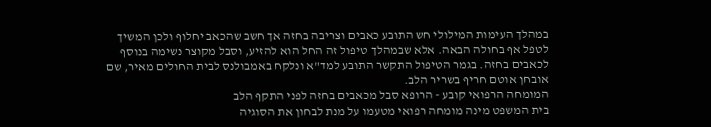במהלך העימות המילולי חש התובע כאבים וצריבה בחזה אך חשב שהכאב יחלוף ולכן המשיך לטפל אף בחולה הבאה. אלא שבמהלך טיפול זה החל הוא להזיע, וסבל מקוצר נשימה בנוסף לכאבים בחזה. בגמר הטיפול התקשר התובע למד"א ונלקח באמבולנס לבית החולים מאיר, שם אובחן אוטם חריף בשריר הלב.
המומחה הרפואי קובע - הרופא סבל מכאבים בחזה לפני התקף הלב
בית המשפט מינה מומחה רפואי מטעמו על מנת לבחון את הסוגיה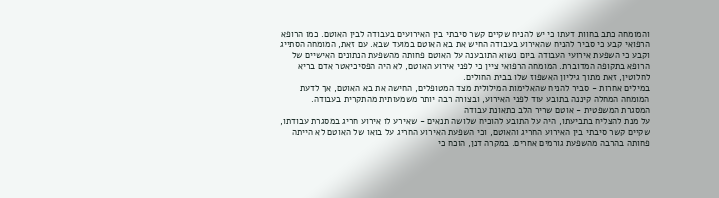והמומחה כתב בחוות דעתו כי יש להניח שקיים קשר סיבתי בין האירועים בעבודה לבין האוטם. כמו הרופא הרפואי קבע כי סביר להניח שהאירוע בעבודה החיש את בא האוטם במועד שבא. עם זאת, המומחה הסתייג וקבע כי השפעת אירועי העבודה ביום נשוא התובענה על האוטם פחותה מהשפעת הנתונים האישיים של הרופא בתקופה המדוברת. המומחה הרפואי ציין כי לפני אירוע האוטם, לא היה הפסיכיאטר אדם בריא לחלוטין, זאת מתוך גיליון האשפוז שלו בבית החולים.
במילים אחרות - סביר להניח שהאלימות המילולית מצד המטופלים, החישה את בא האוטם, אך לדעת המומחה המחלה קיננה בתובע עוד לפני האירוע, ובצורה רבה יותר משמעותית מהתקרית בעבודה.
המסגרת המשפטית - אוטם שריר הלב כתאונת עבודה
על מנת להצליח בתביעתו, היה על התובע להוכיח שלושה תנאים - שאירע לו אירוע חריג במסגרת עבודתו, שקיים קשר סיבתי בין האירוע החריג והאוטם, וכי השפעת האירוע החריג על בואו של האוטם לא הייתה פחותה בהרבה מהשפעת גורמים אחרים. במקרה דנן, הוכח כי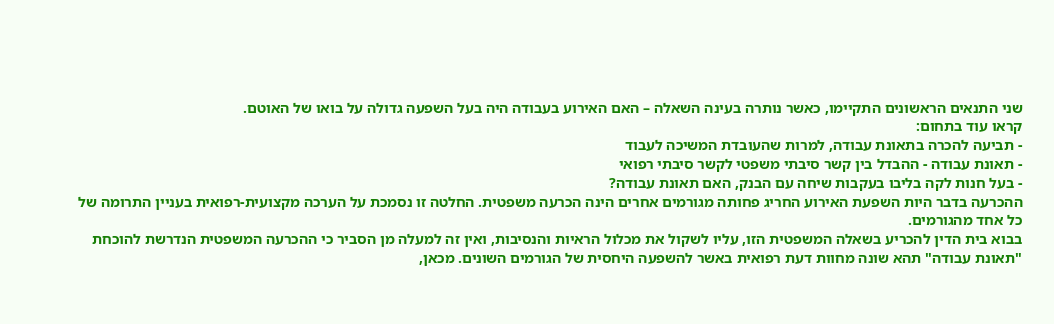שני התנאים הראשונים התקיימו, כאשר נותרה בעינה השאלה – האם האירוע בעבודה היה בעל השפעה גדולה על בואו של האוטם.
קראו עוד בתחום:
- תביעה להכרה בתאונת עבודה, למרות שהעובדת המשיכה לעבוד
- תאונת עבודה - ההבדל בין קשר סיבתי משפטי לקשר סיבתי רפואי
- בעל חנות לקה בליבו בעקבות שיחה עם הבנק, האם תאונת עבודה?
ההכרעה בדבר היות השפעת האירוע החריג פחותה מגורמים אחרים הינה הכרעה משפטית. החלטה זו נסמכת על הערכה מקצועית-רפואית בעניין התרומה של כל אחד מהגורמים.
בבוא בית הדין להכריע בשאלה המשפטית הזו, עליו לשקול את מכלול הראיות והנסיבות, ואין זה למעלה מן הסביר כי ההכרעה המשפטית הנדרשת להוכחת "תאונת עבודה" תהא שונה מחוות דעת רפואית באשר להשפעה היחסית של הגורמים השונים. מכאן,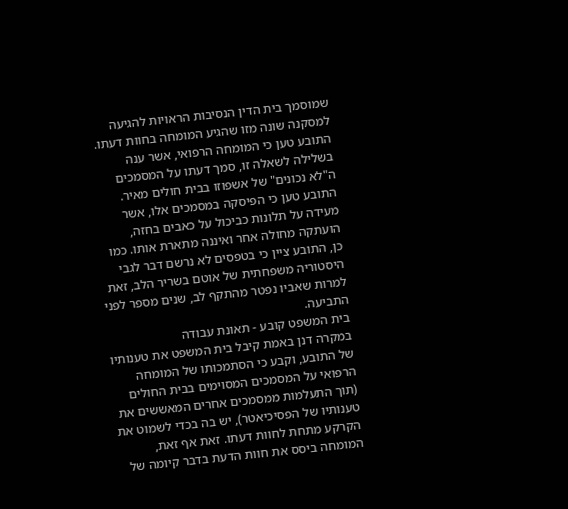שמוסמך בית הדין הנסיבות הראויות להגיעה למסקנה שונה מזו שהגיע המומחה בחוות דעתו.
התובע טען כי המומחה הרפואי, אשר ענה בשלילה לשאלה זו, סמך דעתו על המסמכים ה"לא נכונים" של אשפוזו בבית חולים מאיר. התובע טען כי הפיסקה במסמכים אלו, אשר מעידה על תלונות כביכול על כאבים בחזה, הועתקה מחולה אחר ואיננה מתארת אותו. כמו כן, התובע ציין כי בטפסים לא נרשם דבר לגבי היסטוריה משפחתית של אוטם בשריר הלב, זאת למרות שאביו נפטר מהתקף לב, שנים מספר לפני התביעה.
בית המשפט קובע - תאונת עבודה
במקרה דנן באמת קיבל בית המשפט את טענותיו של התובע, וקבע כי הסתמכותו של המומחה הרפואי על המסמכים המסוימים בבית החולים (תוך התעלמות ממסמכים אחרים המאששים את טענותיו של הפסיכיאטר), יש בה בכדי לשמוט את הקרקע מתחת לחוות דעתו. זאת אף זאת, המומחה ביסס את חוות הדעת בדבר קיומה של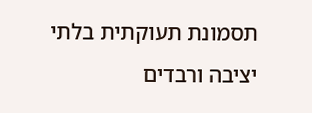תסמונת תעוקתית בלתי יציבה ורבדים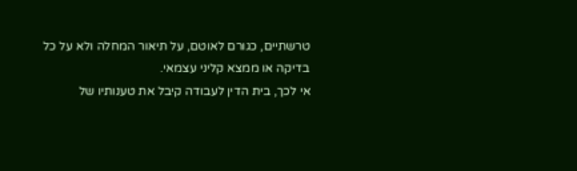טרשתיים, כגורם לאוטם, על תיאור המחלה ולא על כל בדיקה או ממצא קליני עצמאי.
אי לכך, בית הדין לעבודה קיבל את טענותיו של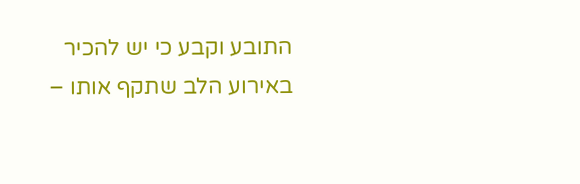התובע וקבע כי יש להכיר באירוע הלב שתקף אותו –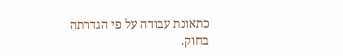כתאונת עבודה על פי הגדרתה בחוק.